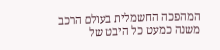המהפכה החשמלית בעולם הרכב משנה כמעט כל היבט של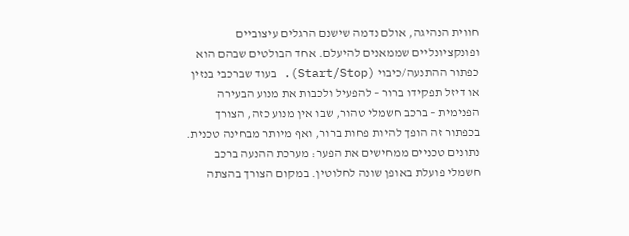חווית הנהיגה, אולם נדמה שישנם הרגלים עיצוביים ופונקציונליים שממאנים להיעלם. אחד הבולטים שבהם הוא כפתור ההתנעה/כיבוי (Start/Stop). בעוד שברכבי בנזין או דיזל תפקידו ברור – להפעיל ולכבות את מנוע הבעירה הפנימית – ברכב חשמלי טהור, שבו אין מנוע כזה, הצורך בכפתור זה הופך להיות פחות ברור, ואף מיותר מבחינה טכנית.
נתונים טכניים ממחישים את הפער: מערכת ההנעה ברכב חשמלי פועלת באופן שונה לחלוטין. במקום הצורך בהצתה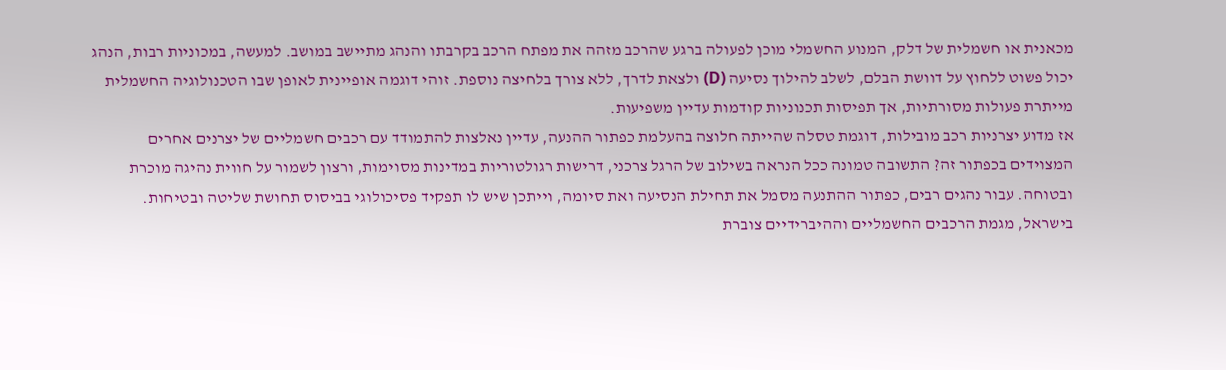מכאנית או חשמלית של דלק, המנוע החשמלי מוכן לפעולה ברגע שהרכב מזהה את מפתח הרכב בקרבתו והנהג מתיישב במושב. למעשה, במכוניות רבות, הנהג יכול פשוט ללחוץ על דוושת הבלם, לשלב להילוך נסיעה (D) ולצאת לדרך, ללא צורך בלחיצה נוספת. זוהי דוגמה אופיינית לאופן שבו הטכנולוגיה החשמלית מייתרת פעולות מסורתיות, אך תפיסות תכנוניות קודמות עדיין משפיעות.
אז מדוע יצרניות רכב מובילות, דוגמת טסלה שהייתה חלוצה בהעלמת כפתור ההנעה, עדיין נאלצות להתמודד עם רכבים חשמליים של יצרנים אחרים המצוידים בכפתור זה? התשובה טמונה ככל הנראה בשילוב של הרגל צרכני, דרישות רגולטוריות במדינות מסוימות, ורצון לשמור על חווית נהיגה מוכרת ובטוחה. עבור נהגים רבים, כפתור ההתנעה מסמל את תחילת הנסיעה ואת סיומה, וייתכן שיש לו תפקיד פסיכולוגי בביסוס תחושת שליטה ובטיחות.
בישראל, מגמת הרכבים החשמליים וההיברידיים צוברת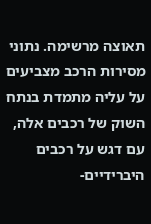תאוצה מרשימה. נתוני מסירות הרכב מצביעים על עליה מתמדת בנתח השוק של רכבים אלה, עם דגש על רכבים היברידיים-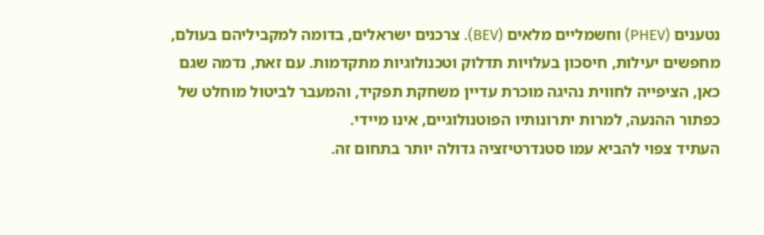נטענים (PHEV) וחשמליים מלאים (BEV). צרכנים ישראלים, בדומה למקביליהם בעולם, מחפשים יעילות, חיסכון בעלויות תדלוק וטכנולוגיות מתקדמות. עם זאת, נדמה שגם כאן, הציפייה לחווית נהיגה מוכרת עדיין משחקת תפקיד, והמעבר לביטול מוחלט של כפתור ההנעה, למרות יתרונותיו הפוטנולוגיים, אינו מיידי.
העתיד צפוי להביא עמו סטנדרטיזציה גדולה יותר בתחום זה.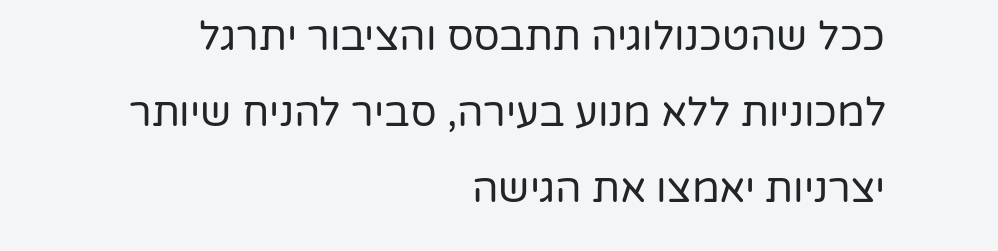ככל שהטכנולוגיה תתבסס והציבור יתרגל למכוניות ללא מנוע בעירה, סביר להניח שיותר יצרניות יאמצו את הגישה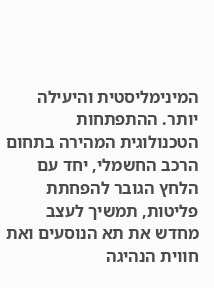המינימליסטית והיעילה יותר. ההתפתחות הטכנולוגית המהירה בתחום הרכב החשמלי, יחד עם הלחץ הגובר להפחתת פליטות, תמשיך לעצב מחדש את תא הנוסעים ואת חווית הנהיגה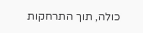כולה, תוך התרחקות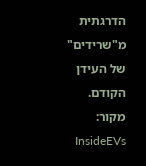הדרגתית מ"שרידים" של העידן הקודם.
מקור: InsideEVs